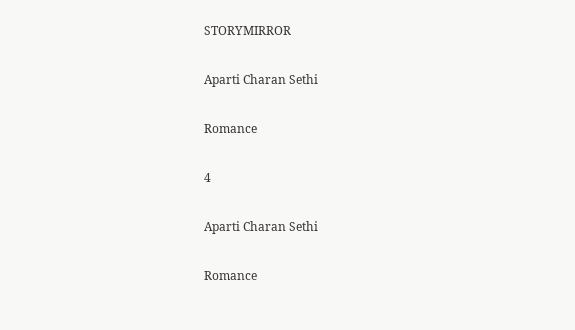STORYMIRROR

Aparti Charan Sethi

Romance

4

Aparti Charan Sethi

Romance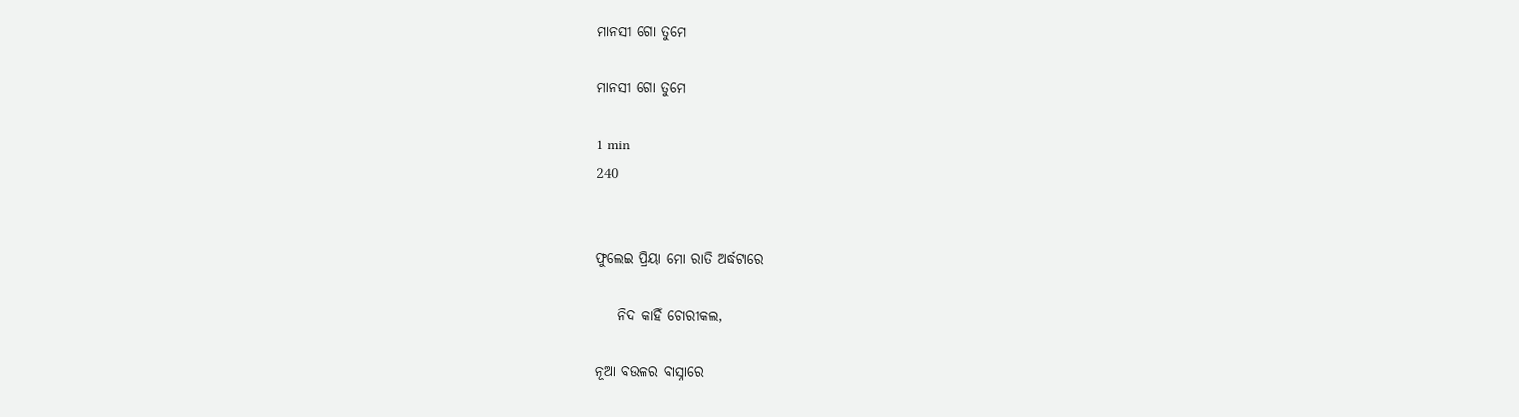ମାନସୀ ଗୋ ତୁମେ

ମାନସୀ ଗୋ ତୁମେ

1 min
240


ଫୁଲେଇ ପ୍ରିୟା ମୋ ରାତି ଅର୍ଦ୍ଧଟାରେ

    ନିଦ କାହିଁ ଚୋରୀକଲ,

ନୂଆ ବ‌ଉଳର ବାସ୍ନାରେ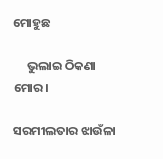ମୋହୁଛ

     ଭୁଲାଇ ଠିକଣା ମୋର।

ସରମୀଲତାର ଝାଉଁଳା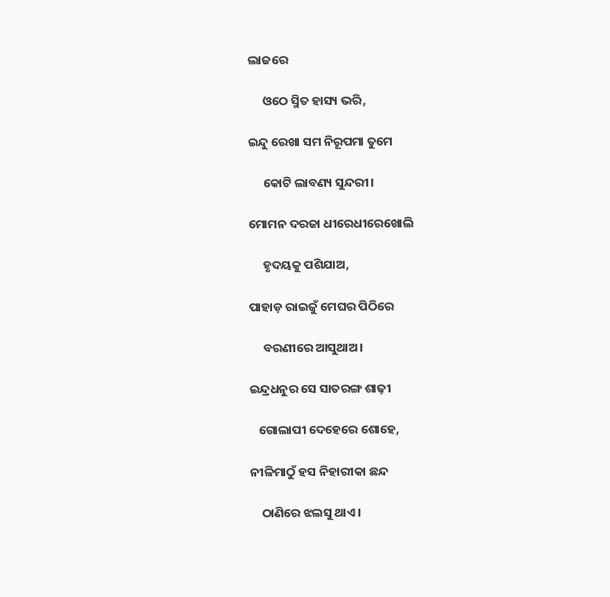ଲାଜରେ

     ଓଠେ ସ୍ମିତ ହାସ୍ୟ ଭରି,

ଇନ୍ଦୁ ରେଖା ସମ ନିରୂପମା ତୁମେ

     କୋଟି ଲାବଣ୍ୟ ସୁନ୍ଦରୀ।

ମୋମନ ଦରଜା ଧୀରେଧୀରେଖୋଲି

     ହୃଦୟକୁ ପଶିଯାଅ,

ପାହାଡ଼ ରାଇଜୁ‌ଁ ମେଘର ପିଠିରେ

     ବରଣୀରେ ଆସୁଥାଅ।

ଇନ୍ଦ୍ରଧନୁର ସେ ସାତରଙ୍ଗ ଶାଢ଼ୀ

   ଗୋଲାପୀ ଦେହେରେ ଶୋହେ,

ନୀଳିମାଠୁଁ ହସ ନିହାରୀକା ଛନ୍ଦ

    ଠାଣିରେ ଝଲସୁ ଥାଏ।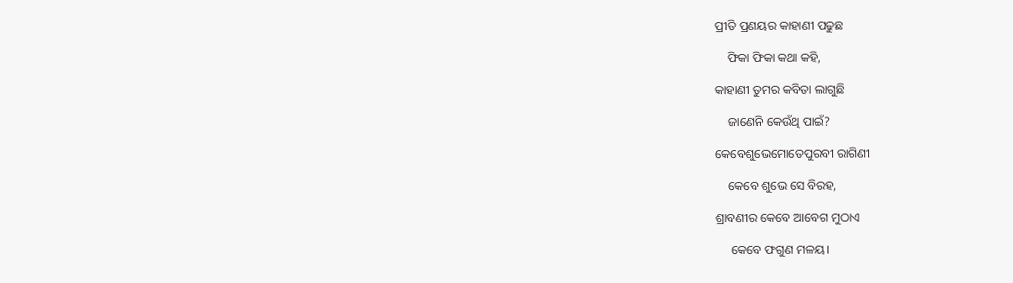ପ୍ରୀତି ପ୍ରଣୟର କାହାଣୀ ପଢୁଛ

    ଫିକା ଫିକା କଥା କହି,

କାହାଣୀ ତୁମର କବିତା ଲାଗୁଛି

    ଜାଣେନି କେଉଁଥି ପାଇଁ?

କେବେଶୁଭେମୋତେପୁରବୀ ରାଗିଣୀ

    କେବେ ଶୁଭେ ସେ ବିରହ,

ଶ୍ରାବଣୀର କେବେ ଆବେଗ ମୁଠାଏ

     କେବେ ଫଗୁଣ ମଳୟ।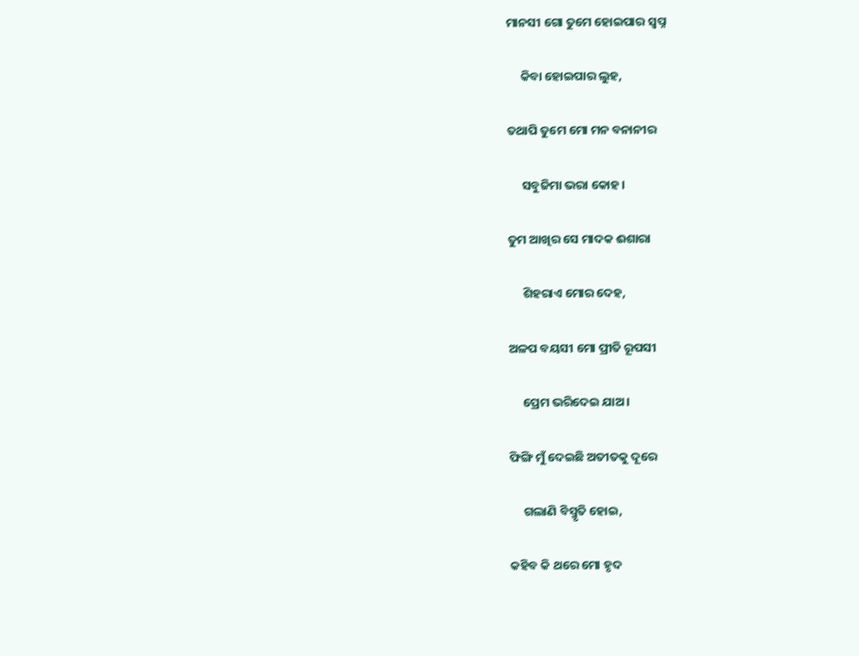ମାନସୀ ଗୋ ତୁମେ ହୋଇପାର ସ୍ଵପ୍ନ

     କିବା ହୋଇପାର ଲୁହ,

ତଥାପି ତୁମେ ମୋ ମନ ବନାନୀର

     ସବୁଜିମା ଭରା କୋହ।

ତୁମ ଆଖିର ସେ ମାଦକ ଈଶାରା

     ଶିହରାଏ ମୋର ଦେହ,

ଅଳପ ବୟସୀ ମୋ ପ୍ରୀତି ରୂପସୀ

     ପ୍ରେମ ଭରିଦେଇ ଯାଅ।

ଫିଙ୍ଗି ମୁଁ ଦେଇଛି ଅତୀତକୁ ଦୂରେ

     ଗଲାଣି ବିସ୍ମୃତି ହୋଇ,

କହିବ କି ଥରେ ମୋ ହୃଦ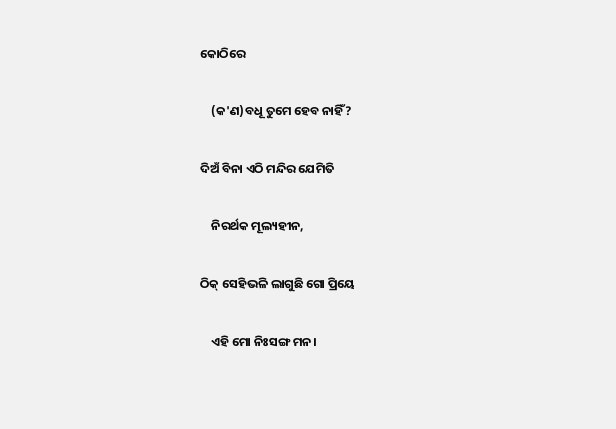କୋଠିରେ‌

    (କ'ଣ)ବଧୂ ତୁମେ ହେବ ନାହିଁ?

ଦିଅଁ ବିନା ଏଠି ମନ୍ଦିର ଯେମିତି

    ନିରର୍ଥକ ମୂଲ୍ୟହୀନ,

ଠିକ୍ ସେହିଭଳି ଲାଗୁଛି ଗୋ ପ୍ରିୟେ

    ଏହି ମୋ ନିଃସଙ୍ଗ ମନ।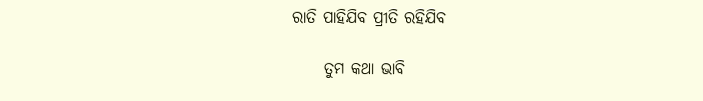ରାତି ପାହିଯିବ ପ୍ରୀତି ରହିଯିବ

     ତୁମ କଥା ଭାବି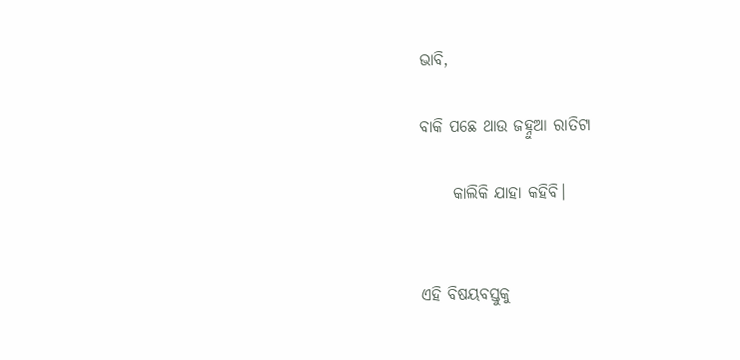ଭାବି,

ବାକି ପଛେ ଥାଉ ଜହ୍ନୁଆ ରାତିଟା

     କାଲିକି ଯାହା କହିବି।


ଏହି ବିଷୟବସ୍ତୁକୁ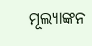ମୂଲ୍ୟାଙ୍କନ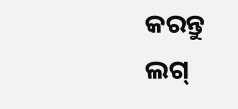କରନ୍ତୁ
ଲଗ୍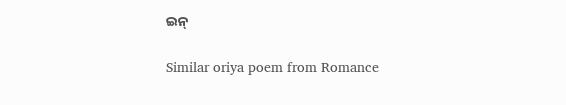ଇନ୍

Similar oriya poem from Romance